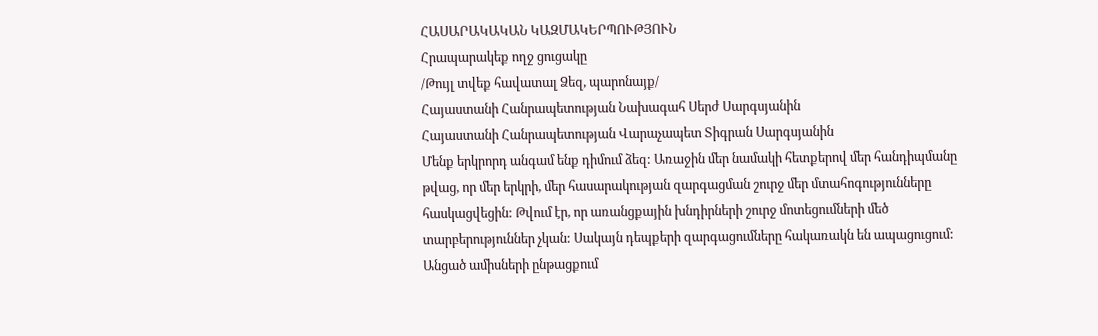ՀԱՍԱՐԱԿԱԿԱՆ ԿԱԶՄԱԿԵՐՊՈՒԹՅՈՒՆ
Հրապարակեք ողջ ցուցակը
/Թույլ տվեք հավատալ Ձեզ, պարոնայք/
Հայաստանի Հանրապետության Նախագահ Սերժ Սարգսյանին
Հայաստանի Հանրապետության Վարաչապետ Տիգրան Սարգսյանին
Մենք երկրորդ անգամ ենք դիմում ձեզ: Առաջին մեր նամակի հետքերով մեր հանդիպմանը
թվաց, որ մեր երկրի, մեր հասարակության զարգացման շուրջ մեր մտահոգությունները
հասկացվեցին: Թվում էր, որ առանցքային խնդիրների շուրջ մոտեցումների մեծ
տարբերություններ չկան: Սակայն դեպքերի զարգացումները հակառակն են ապացուցում:
Անցած ամիսների ընթացքում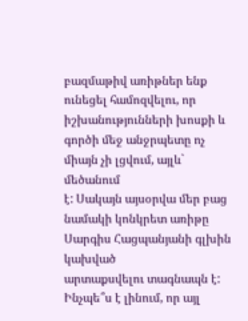բազմաթիվ առիթներ ենք ունեցել համոզվելու, որ
իշխանությունների խոսքի և գործի մեջ անջրպետը ոչ միայն չի լցվում, այլև` մեծանում
է: Սակայն այսօրվա մեր բաց նամակի կոնկրետ առիթը Սարգիս Հացպանյանի գլխին կախված
արտաքսվելու տագնապն է:
Ինչպե՞ս է լինում, որ այլ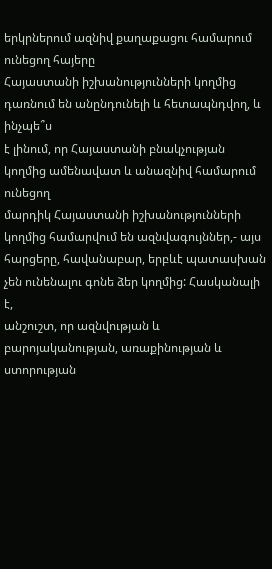երկրներում ազնիվ քաղաքացու համարում ունեցող հայերը
Հայաստանի իշխանությունների կողմից դառնում են անընդունելի և հետապնդվող, և ինչպե՞ս
է լինում, որ Հայաստանի բնակչության կողմից ամենավատ և անազնիվ համարում ունեցող
մարդիկ Հայաստանի իշխանությունների կողմից համարվում են ազնվագույններ,- այս
հարցերը, հավանաբար, երբևէ պատասխան չեն ունենալու գոնե ձեր կողմից: Հասկանալի է,
անշուշտ, որ ազնվության և բարոյականության, առաքինության և ստորության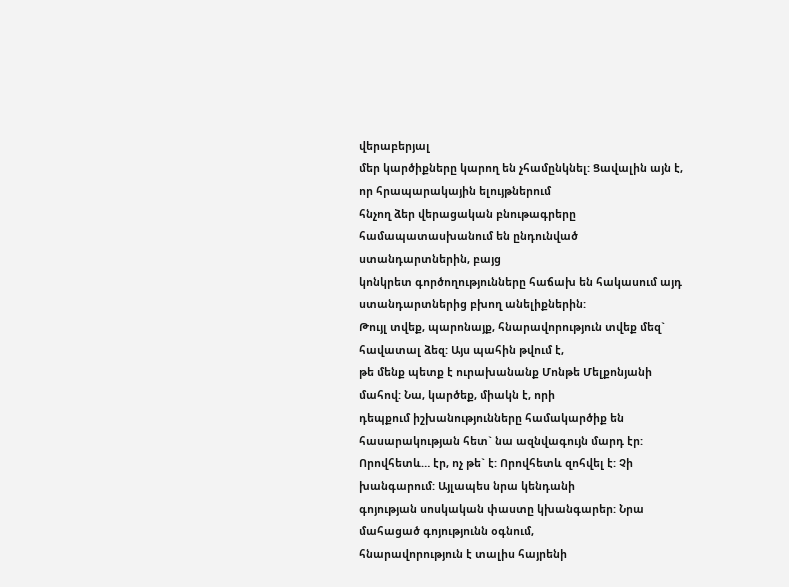վերաբերյալ
մեր կարծիքները կարող են չհամընկնել: Ցավալին այն է, որ հրապարակային ելույթներում
հնչող ձեր վերացական բնութագրերը համապատասխանում են ընդունված ստանդարտներին, բայց
կոնկրետ գործողությունները հաճախ են հակասում այդ ստանդարտներից բխող անելիքներին:
Թույլ տվեք, պարոնայք, հնարավորություն տվեք մեզ` հավատալ ձեզ: Այս պահին թվում է,
թե մենք պետք է ուրախանանք Մոնթե Մելքոնյանի մահով: Նա, կարծեք, միակն է, որի
դեպքում իշխանությունները համակարծիք են հասարակության հետ` նա ազնվագույն մարդ էր:
Որովհետև… էր, ոչ թե` է: Որովհետև զոհվել է: Չի խանգարում: Այլապես նրա կենդանի
գոյության սոսկական փաստը կխանգարեր: Նրա մահացած գոյությունն օգնում,
հնարավորություն է տալիս հայրենի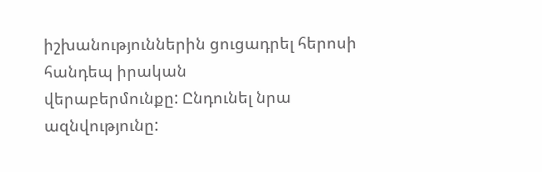իշխանություններին ցուցադրել հերոսի հանդեպ իրական
վերաբերմունքը: Ընդունել նրա ազնվությունը: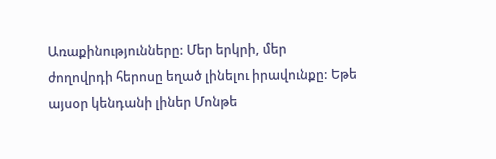Առաքինությունները: Մեր երկրի, մեր
ժողովրդի հերոսը եղած լինելու իրավունքը: Եթե այսօր կենդանի լիներ Մոնթե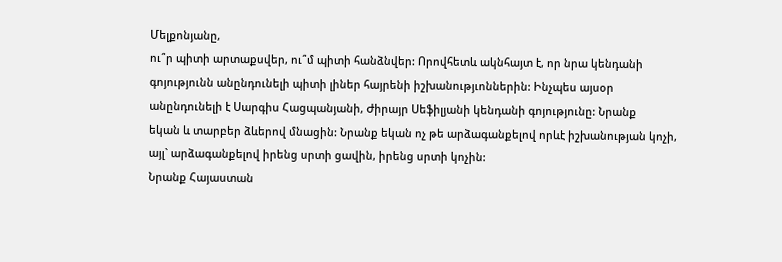Մելքոնյանը,
ու՞ր պիտի արտաքսվեր, ու՞մ պիտի հանձնվեր: Որովհետև ակնհայտ է, որ նրա կենդանի
գոյությունն անընդունելի պիտի լիներ հայրենի իշխանությւոններին: Ինչպես այսօր
անընդունելի է Սարգիս Հացպանյանի, Ժիրայր Սեֆիլյանի կենդանի գոյությունը: Նրանք
եկան և տարբեր ձևերով մնացին: Նրանք եկան ոչ թե արձագանքելով որևէ իշխանության կոչի,
այլ` արձագանքելով իրենց սրտի ցավին, իրենց սրտի կոչին:
Նրանք Հայաստան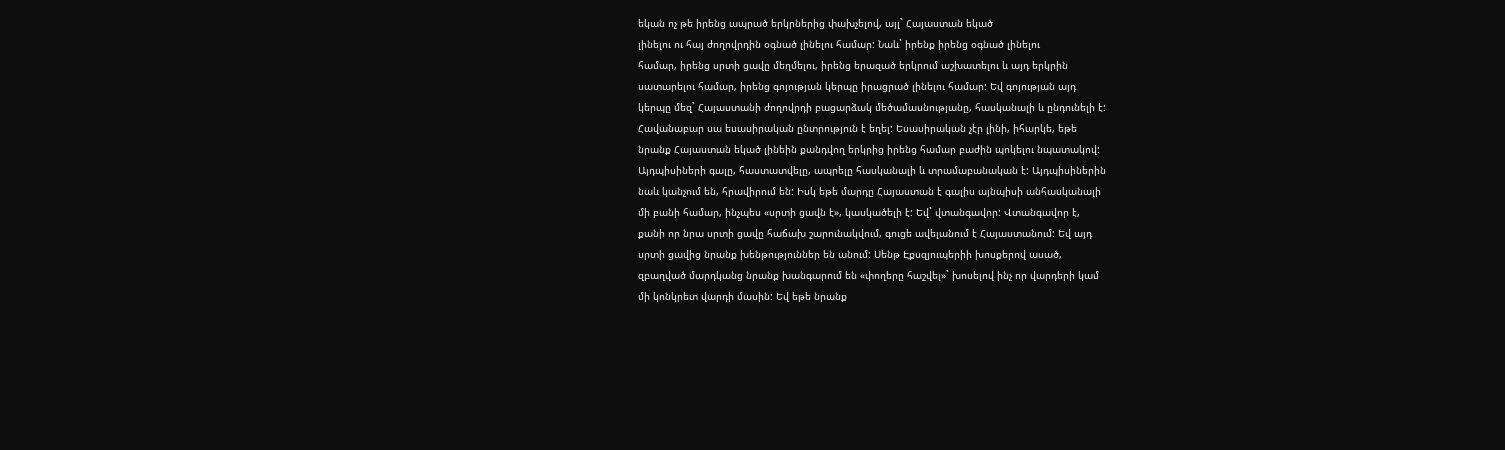եկան ոչ թե իրենց ապրած երկրներից փախչելով, այլ` Հայաստան եկած
լինելու ու հայ ժողովրդին օգնած լինելու համար: Նաև` իրենք իրենց օգնած լինելու
համար, իրենց սրտի ցավը մեղմելու, իրենց երազած երկրում աշխատելու և այդ երկրին
սատարելու համար, իրենց գոյության կերպը իրացրած լինելու համար: Եվ գոյության այդ
կերպը մեզ` Հայաստանի ժողովրդի բացարձակ մեծամասնությանը, հասկանալի և ընդունելի է:
Հավանաբար սա եսասիրական ընտրություն է եղել: Եսասիրական չէր լինի, իհարկե, եթե
նրանք Հայաստան եկած լինեին քանդվող երկրից իրենց համար բաժին պոկելու նպատակով:
Այդպիսիների գալը, հաստատվելը, ապրելը հասկանալի և տրամաբանական է: Այդպիսիներին
նաև կանչում են, հրավիրում են: Իսկ եթե մարդը Հայաստան է գալիս այնպիսի անհասկանալի
մի բանի համար, ինչպես «սրտի ցավն է», կասկածելի է: Եվ` վտանգավոր: Վտանգավոր է,
քանի որ նրա սրտի ցավը հաճախ շարունակվում, գուցե ավելանում է Հայաստանում: Եվ այդ
սրտի ցավից նրանք խենթություններ են անում: Սենթ Էքսզյուպերիի խոսքերով ասած,
զբաղված մարդկանց նրանք խանգարում են «փողերը հաշվել»` խոսելով ինչ որ վարդերի կամ
մի կոնկրետ վարդի մասին: Եվ եթե նրանք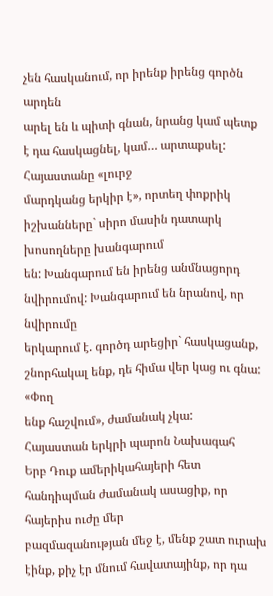չեն հասկանում, որ իրենք իրենց գործն արդեն
արել են և պիտի գնան, նրանց կամ պետք է դա հասկացնել, կամ… արտաքսել: Հայաստանը «լուրջ
մարդկանց երկիր է», որտեղ փոքրիկ իշխանները` սիրո մասին դատարկ խոսողները խանգարում
են: Խանգարում են իրենց անմնացորդ նվիրումով: Խանգարում են նրանով, որ նվիրումը
երկարում է. գործդ արեցիր` հասկացանք, շնորհակալ ենք, դե հիմա վեր կաց ու գնա: «Փող
ենք հաշվում», ժամանակ չկա:
Հայաստան երկրի պարոն Նախագահ
Երբ Դուք ամերիկահայերի հետ հանդիպման ժամանակ ասացիք, որ հայերիս ուժը մեր
բազմազանության մեջ է, մենք շատ ուրախ էինք, քիչ էր մնում հավատայինք, որ դա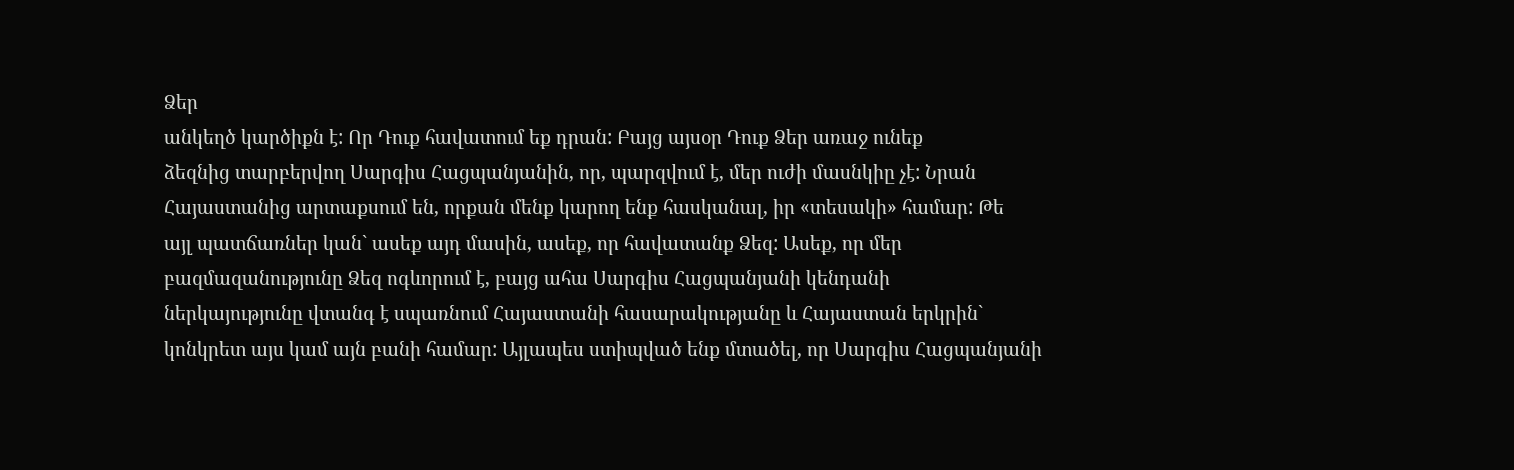Ձեր
անկեղծ կարծիքն է: Որ Դուք հավատում եք դրան: Բայց այսօր Դուք Ձեր առաջ ունեք
ձեզնից տարբերվող Սարգիս Հացպանյանին, որ, պարզվում է, մեր ուժի մասնկիը չէ: Նրան
Հայաստանից արտաքսում են, որքան մենք կարող ենք հասկանալ, իր «տեսակի» համար: Թե
այլ պատճառներ կան` ասեք այդ մասին, ասեք, որ հավատանք Ձեզ: Ասեք, որ մեր
բազմազանությունը Ձեզ ոգևորում է, բայց ահա Սարգիս Հացպանյանի կենդանի
ներկայությունը վտանգ է սպառնում Հայաստանի հասարակությանը և Հայաստան երկրին`
կոնկրետ այս կամ այն բանի համար: Այլապես ստիպված ենք մտածել, որ Սարգիս Հացպանյանի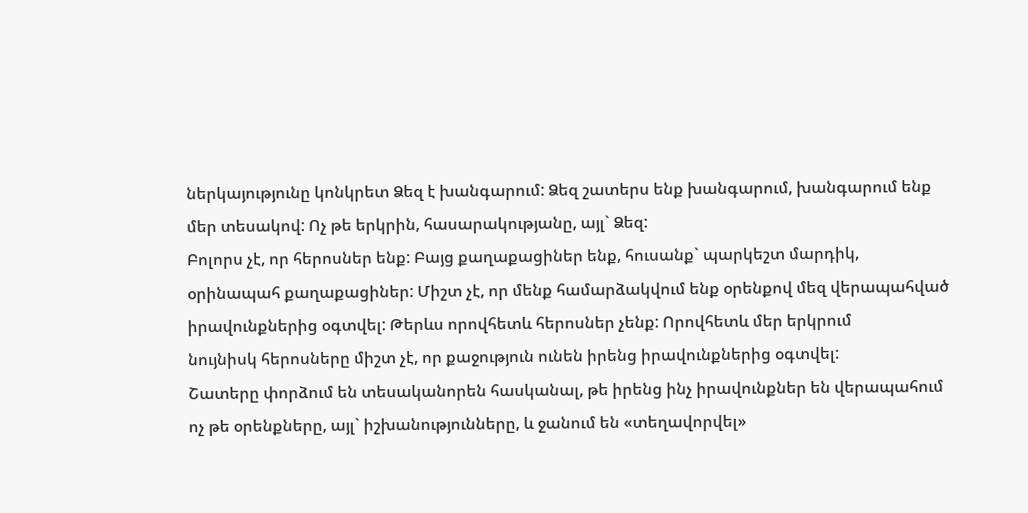ներկայությունը կոնկրետ Ձեզ է խանգարում: Ձեզ շատերս ենք խանգարում, խանգարում ենք
մեր տեսակով: Ոչ թե երկրին, հասարակությանը, այլ` Ձեզ:
Բոլորս չէ, որ հերոսներ ենք: Բայց քաղաքացիներ ենք, հուսանք` պարկեշտ մարդիկ,
օրինապահ քաղաքացիներ: Միշտ չէ, որ մենք համարձակվում ենք օրենքով մեզ վերապահված
իրավունքներից օգտվել: Թերևս որովհետև հերոսներ չենք: Որովհետև մեր երկրում
նույնիսկ հերոսները միշտ չէ, որ քաջություն ունեն իրենց իրավունքներից օգտվել:
Շատերը փորձում են տեսականորեն հասկանալ, թե իրենց ինչ իրավունքներ են վերապահում
ոչ թե օրենքները, այլ` իշխանությունները, և ջանում են «տեղավորվել»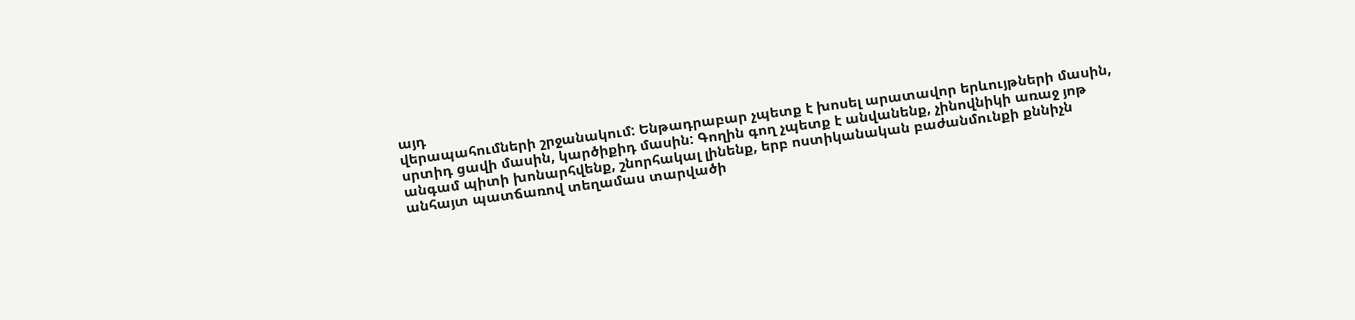այդ
վերապահումների շրջանակում: Ենթադրաբար չպետք է խոսել արատավոր երևույթների մասին,
սրտիդ ցավի մասին, կարծիքիդ մասին: Գողին գող չպետք է անվանենք, չինովնիկի առաջ յոթ
անգամ պիտի խոնարհվենք, շնորհակալ լինենք, երբ ոստիկանական բաժանմունքի քննիչն
անհայտ պատճառով տեղամաս տարվածի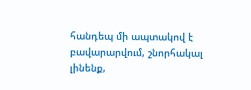հանդեպ մի ապտակով է բավարարվում, շնորհակալ
լինենք,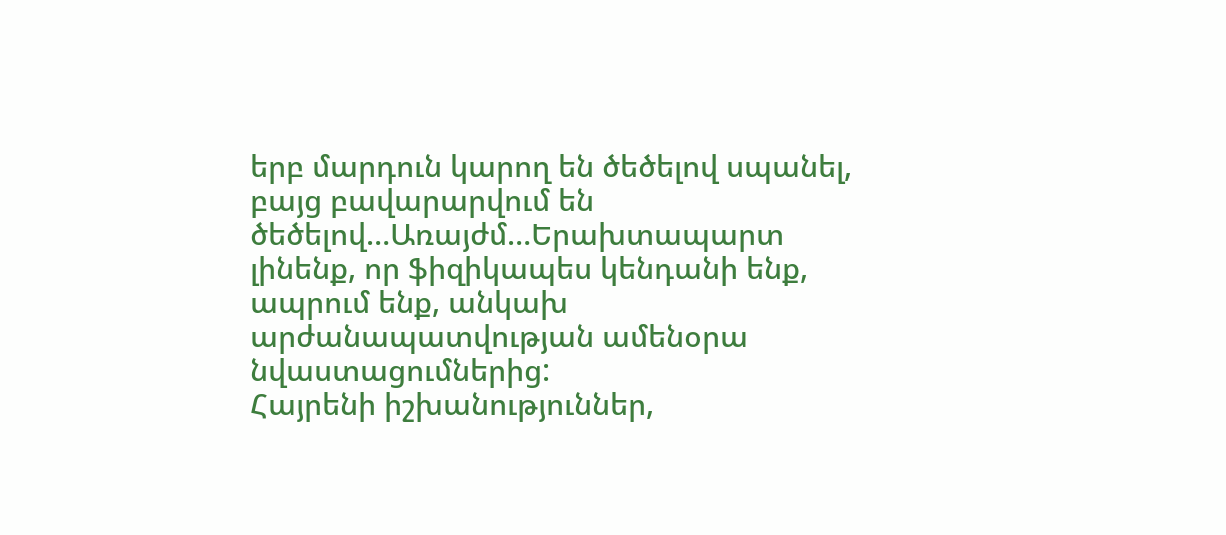երբ մարդուն կարող են ծեծելով սպանել, բայց բավարարվում են ծեծելով…Առայժմ…Երախտապարտ
լինենք, որ ֆիզիկապես կենդանի ենք, ապրում ենք, անկախ արժանապատվության ամենօրա
նվաստացումներից:
Հայրենի իշխանություններ,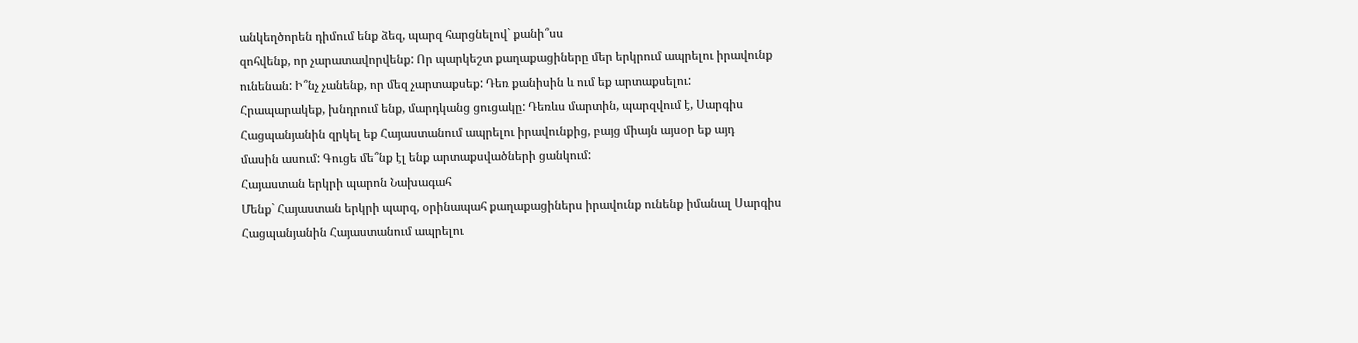անկեղծորեն դիմում ենք ձեզ, պարզ հարցնելով` քանի՞սս
զոհվենք, որ չարատավորվենք: Որ պարկեշտ քաղաքացիները մեր երկրում ապրելու իրավունք
ունենան: Ի՞նչ չանենք, որ մեզ չարտաքսեք: Դեռ քանիսին և ում եք արտաքսելու:
Հրապարակեք, խնդրում ենք, մարդկանց ցուցակը: Դեռևս մարտին, պարզվում է, Սարգիս
Հացպանյանին զրկել եք Հայաստանում ապրելու իրավունքից, բայց միայն այսօր եք այդ
մասին ասում: Գուցե մե՞նք էլ ենք արտաքսվածների ցանկում:
Հայաստան երկրի պարոն Նախագահ
Մենք` Հայաստան երկրի պարզ, օրինապահ քաղաքացիներս իրավունք ունենք իմանալ Սարգիս
Հացպանյանին Հայաստանում ապրելու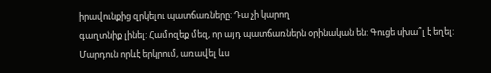իրավունքից զրկելու պատճառները: Դա չի կարող
գաղտնիք լինել: Համոզեք մեզ, որ այդ պատճառներն օրինական են: Գուցե սխա՞լ է եղել:
Մարդուն որևէ երկրում, առավել ևս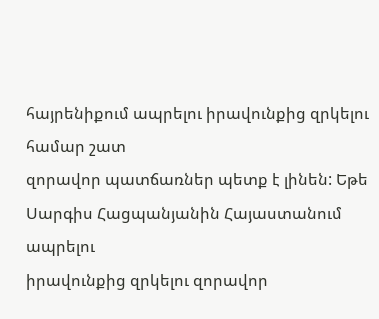հայրենիքում ապրելու իրավունքից զրկելու համար շատ
զորավոր պատճառներ պետք է լինեն: Եթե Սարգիս Հացպանյանին Հայաստանում ապրելու
իրավունքից զրկելու զորավոր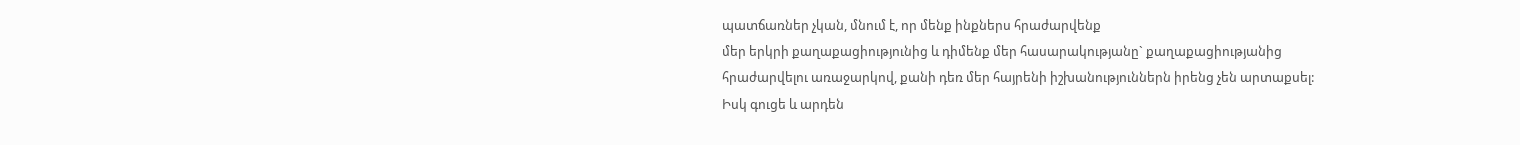պատճառներ չկան, մնում է, որ մենք ինքներս հրաժարվենք
մեր երկրի քաղաքացիությունից և դիմենք մեր հասարակությանը` քաղաքացիությանից
հրաժարվելու առաջարկով, քանի դեռ մեր հայրենի իշխանություններն իրենց չեն արտաքսել:
Իսկ գուցե և արդեն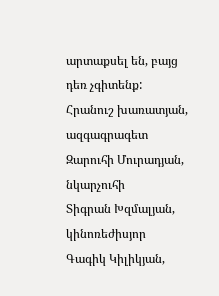արտաքսել են, բայց դեռ չգիտենք:
Հրանուշ խառատյան, ազգագրագետ
Զարուհի Մուրադյան, նկարչուհի
Տիգրան Խզմալյան, կինոռեժիսյոր
Գագիկ Կիլիկյան,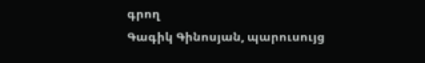գրող
Գագիկ Գինոսյան, պարուսույց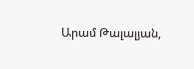Արամ Թալալյան,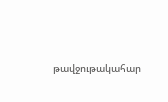թավջութակահար